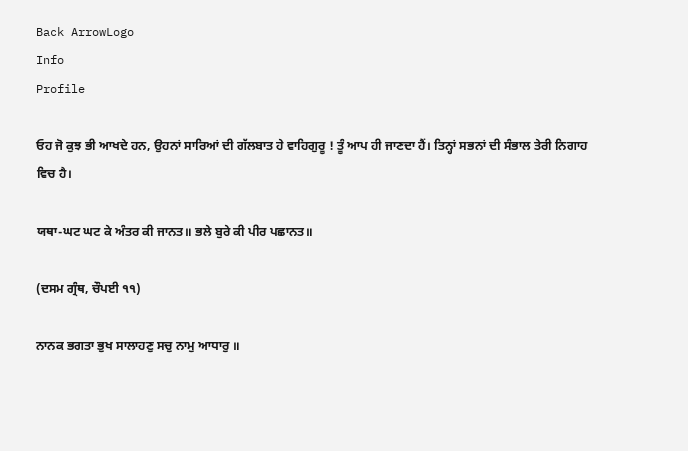Back ArrowLogo
Info
Profile

ਓਹ ਜੋ ਕੁਝ ਭੀ ਆਖਦੇ ਹਨ, ਉਹਨਾਂ ਸਾਰਿਆਂ ਦੀ ਗੱਲਬਾਤ ਹੇ ਵਾਹਿਗੁਰੂ ! ਤੂੰ ਆਪ ਹੀ ਜਾਣਦਾ ਹੈਂ। ਤਿਨ੍ਹਾਂ ਸਭਨਾਂ ਦੀ ਸੰਭਾਲ ਤੇਰੀ ਨਿਗਾਹ ਵਿਚ ਹੈ।

ਯਥਾ-ਘਟ ਘਟ ਕੇ ਅੰਤਰ ਕੀ ਜਾਨਤ॥ ਭਲੇ ਬੁਰੇ ਕੀ ਪੀਰ ਪਛਾਨਤ॥

(ਦਸਮ ਗ੍ਰੰਥ, ਚੌਪਈ ੧੧)

ਨਾਨਕ ਭਗਤਾ ਭੁਖ ਸਾਲਾਹਣੁ ਸਚੁ ਨਾਮੁ ਆਧਾਰੁ ॥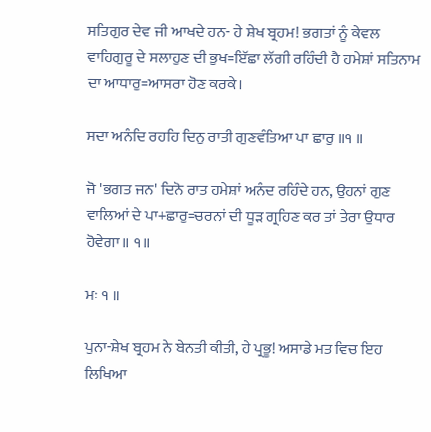ਸਤਿਗੁਰ ਦੇਵ ਜੀ ਆਖਦੇ ਹਨ- ਹੇ ਸ਼ੇਖ ਬ੍ਰਹਮ! ਭਗਤਾਂ ਨੂੰ ਕੇਵਲ ਵਾਹਿਗੁਰੂ ਦੇ ਸਲਾਹੁਣ ਦੀ ਭੁਖ=ਇੱਛਾ ਲੱਗੀ ਰਹਿੰਦੀ ਹੈ ਹਮੇਸ਼ਾਂ ਸਤਿਨਾਮ ਦਾ ਆਧਾਰੁ=ਆਸਰਾ ਹੋਣ ਕਰਕੇ।

ਸਦਾ ਅਨੰਦਿ ਰਹਹਿ ਦਿਨੁ ਰਾਤੀ ਗੁਣਵੰਤਿਆ ਪਾ ਛਾਰੁ ॥੧ ॥

ਜੋ 'ਭਗਤ ਜਨ' ਦਿਨੋ ਰਾਤ ਹਮੇਸ਼ਾਂ ਅਨੰਦ ਰਹਿੰਦੇ ਹਨ, ਉਹਨਾਂ ਗੁਣ ਵਾਲਿਆਂ ਦੇ ਪਾ+ਛਾਰੁ=ਚਰਨਾਂ ਦੀ ਧੂੜ ਗ੍ਰਹਿਣ ਕਰ ਤਾਂ ਤੇਰਾ ਉਧਾਰ ਹੋਵੇਗਾ॥ ੧॥

ਮਃ ੧ ॥

ਪੁਨਾ-ਸ਼ੇਖ ਬ੍ਰਹਮ ਨੇ ਬੇਨਤੀ ਕੀਤੀ, ਹੇ ਪ੍ਰਭੂ! ਅਸਾਡੇ ਮਤ ਵਿਚ ਇਹ ਲਿਖਿਆ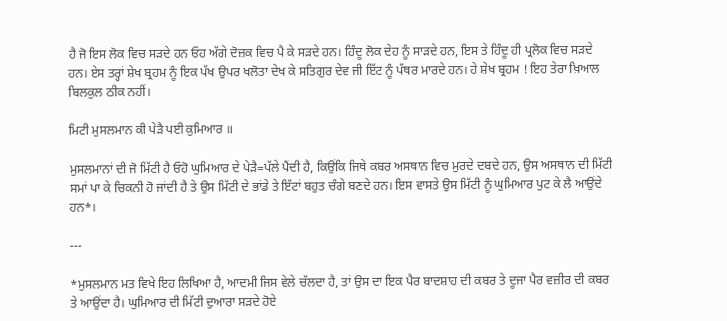ਹੈ ਜੋ ਇਸ ਲੋਕ ਵਿਚ ਸੜਦੇ ਹਨ ਓਹ ਅੱਗੇ ਦੋਜ਼ਕ ਵਿਚ ਪੈ ਕੇ ਸੜਦੇ ਹਨ। ਹਿੰਦੂ ਲੋਕ ਦੇਹ ਨੂੰ ਸਾੜਦੇ ਹਨ, ਇਸ ਤੇ ਹਿੰਦੂ ਹੀ ਪ੍ਰਲੋਕ ਵਿਚ ਸੜਦੇ ਹਨ। ਏਸ ਤਰ੍ਹਾਂ ਸ਼ੇਖ ਬ੍ਰਹਮ ਨੂੰ ਇਕ ਪੱਖ ਉਪਰ ਖਲੋਤਾ ਦੇਖ ਕੇ ਸਤਿਗੁਰ ਦੇਵ ਜੀ ਇੱਟ ਨੂੰ ਪੱਥਰ ਮਾਰਦੇ ਹਨ। ਹੇ ਸ਼ੇਖ ਬ੍ਰਹਮ ! ਇਹ ਤੇਰਾ ਖ਼ਿਆਲ ਬਿਲਕੁਲ ਠੀਕ ਨਹੀਂ।

ਮਿਟੀ ਮੁਸਲਮਾਨ ਕੀ ਪੇੜੈ ਪਈ ਕੁਮਿਆਰ ॥

ਮੁਸਲਮਾਨਾਂ ਦੀ ਜੋ ਮਿੱਟੀ ਹੈ ਓਹੋ ਘੁਮਿਆਰ ਦੇ ਪੇੜੈ=ਪੱਲੇ ਪੈਂਦੀ ਹੈ, ਕਿਉਂਕਿ ਜਿਥੇ ਕਬਰ ਅਸਥਾਨ ਵਿਚ ਮੁਰਦੇ ਦਬਦੇ ਹਨ, ਉਸ ਅਸਥਾਨ ਦੀ ਮਿੱਟੀ ਸਮਾਂ ਪਾ ਕੇ ਚਿਕਨੀ ਹੋ ਜਾਂਦੀ ਹੈ ਤੇ ਉਸ ਮਿੱਟੀ ਦੇ ਭਾਂਡੇ ਤੇ ਇੱਟਾਂ ਬਹੁਤ ਚੰਗੇ ਬਣਦੇ ਹਨ। ਇਸ ਵਾਸਤੇ ਉਸ ਮਿੱਟੀ ਨੂੰ ਘੁਮਿਆਰ ਪੁਟ ਕੇ ਲੈ ਆਉਂਦੇ ਹਨ*।

---

*ਮੁਸਲਮਾਨ ਮਤ ਵਿਖੇ ਇਹ ਲਿਖਿਆ ਹੈ, ਆਦਮੀ ਜਿਸ ਵੇਲੇ ਚੱਲਦਾ ਹੈ, ਤਾਂ ਉਸ ਦਾ ਇਕ ਪੈਰ ਬਾਦਸ਼ਾਹ ਦੀ ਕਬਰ ਤੇ ਦੂਜਾ ਪੈਰ ਵਜ਼ੀਰ ਦੀ ਕਬਰ ਤੇ ਆਉਂਦਾ ਹੈ। ਘੁਮਿਆਰ ਦੀ ਮਿੱਟੀ ਦੁਆਰਾ ਸੜਦੇ ਹੋਏ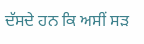ਦੱਸਦੇ ਹਨ ਕਿ ਅਸੀਂ ਸੜ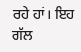ਰਹੇ ਹਾਂ। ਇਹ ਗੱਲ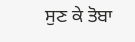ਸੁਣ ਕੇ ਤੋਬਾ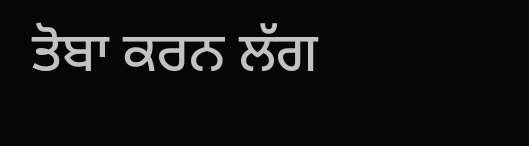ਤੋਬਾ ਕਰਨ ਲੱਗ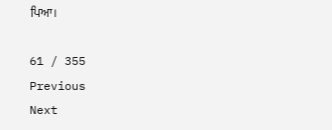ਪਿਆ।

61 / 355
Previous
Next